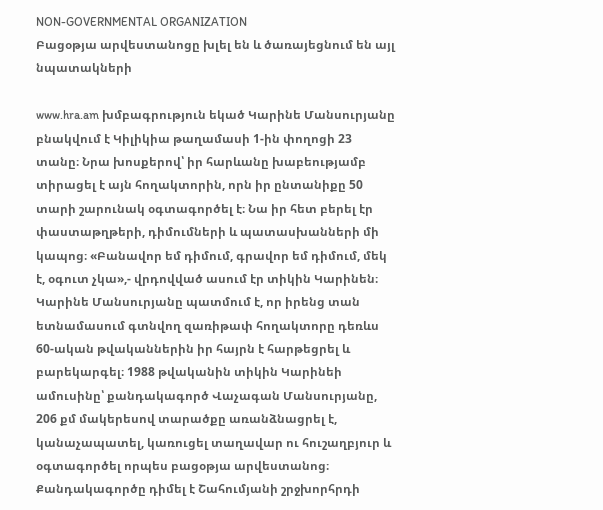NON-GOVERNMENTAL ORGANIZATION
Բացօթյա արվեստանոցը խլել են և ծառայեցնում են այլ նպատակների

www.hra.am խմբագրություն եկած Կարինե Մանսուրյանը բնակվում է Կիլիկիա թաղամասի 1-ին փողոցի 23 տանը։ Նրա խոսքերով՝ իր հարևանը խաբեությամբ տիրացել է այն հողակտորին, որն իր ընտանիքը 50 տարի շարունակ օգտագործել է։ Նա իր հետ բերել էր փաստաթղթերի, դիմումների և պատասխանների մի կապոց։ «Բանավոր եմ դիմում, գրավոր եմ դիմում, մեկ է, օգուտ չկա»,- վրդովված ասում էր տիկին Կարինեն։
Կարինե Մանսուրյանը պատմում է, որ իրենց տան ետնամասում գտնվող զառիթափ հողակտորը դեռևս 60-ական թվականներին իր հայրն է հարթեցրել և բարեկարգել։ 1988 թվականին տիկին Կարինեի ամուսինը՝ քանդակագործ Վաչագան Մանսուրյանը, 206 քմ մակերեսով տարածքը առանձնացրել է, կանաչապատել, կառուցել տաղավար ու հուշաղբյուր և օգտագործել որպես բացօթյա արվեստանոց։
Քանդակագործը դիմել է Շահումյանի շրջխորհրդի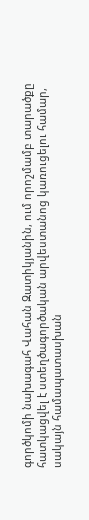գործկոմի նախագահ Վահան Զատիկյանին, ում որոշմամբ տարածքը հատկացվել է ստեղծագործական արվեստանոց կառուցելու համար, սակայն համապատասխան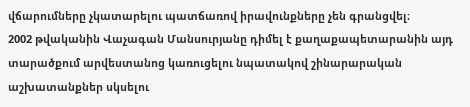վճարումները չկատարելու պատճառով իրավունքները չեն գրանցվել։
2002 թվականին Վաչագան Մանսուրյանը դիմել է քաղաքապետարանին այդ տարածքում արվեստանոց կառուցելու նպատակով շինարարական աշխատանքներ սկսելու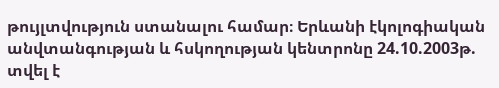թույլտվություն ստանալու համար։ Երևանի էկոլոգիական անվտանգության և հսկողության կենտրոնը 24.10.2003թ. տվել է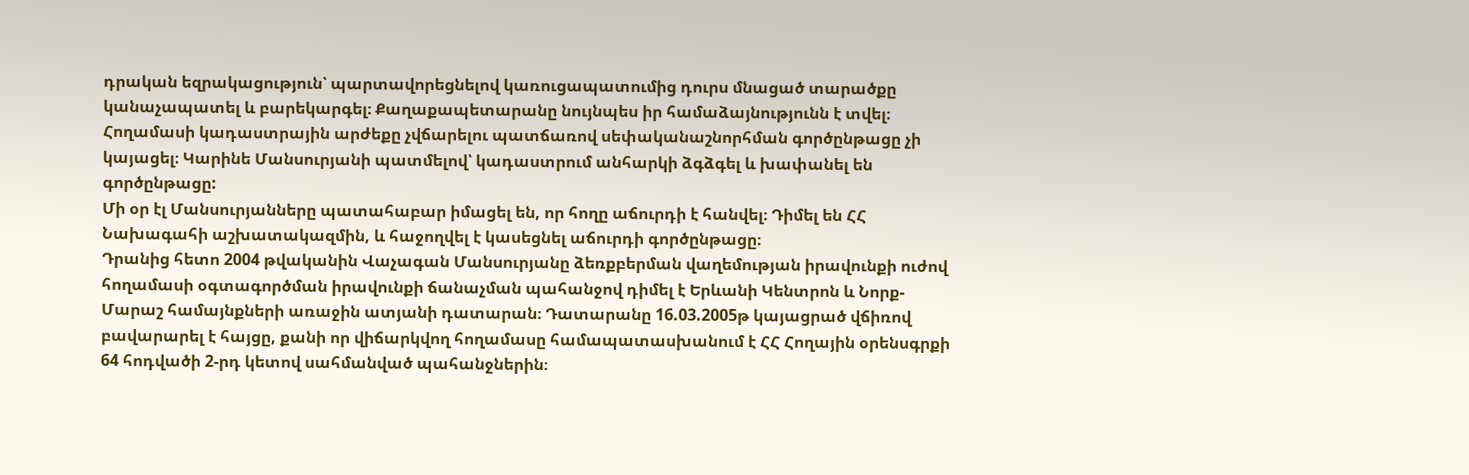դրական եզրակացություն՝ պարտավորեցնելով կառուցապատումից դուրս մնացած տարածքը կանաչապատել և բարեկարգել։ Քաղաքապետարանը նույնպես իր համաձայնությունն է տվել։ Հողամասի կադաստրային արժեքը չվճարելու պատճառով սեփականաշնորհման գործընթացը չի կայացել։ Կարինե Մանսուրյանի պատմելով՝ կադաստրում անհարկի ձգձգել և խափանել են գործընթացը:
Մի օր էլ Մանսուրյանները պատահաբար իմացել են, որ հողը աճուրդի է հանվել։ Դիմել են ՀՀ Նախագահի աշխատակազմին, և հաջողվել է կասեցնել աճուրդի գործընթացը։
Դրանից հետո 2004 թվականին Վաչագան Մանսուրյանը ձեռքբերման վաղեմության իրավունքի ուժով հողամասի օգտագործման իրավունքի ճանաչման պահանջով դիմել է Երևանի Կենտրոն և Նորք-Մարաշ համայնքների առաջին ատյանի դատարան։ Դատարանը 16.03.2005թ կայացրած վճիռով բավարարել է հայցը, քանի որ վիճարկվող հողամասը համապատասխանում է ՀՀ Հողային օրենսգրքի 64 հոդվածի 2-րդ կետով սահմանված պահանջներին։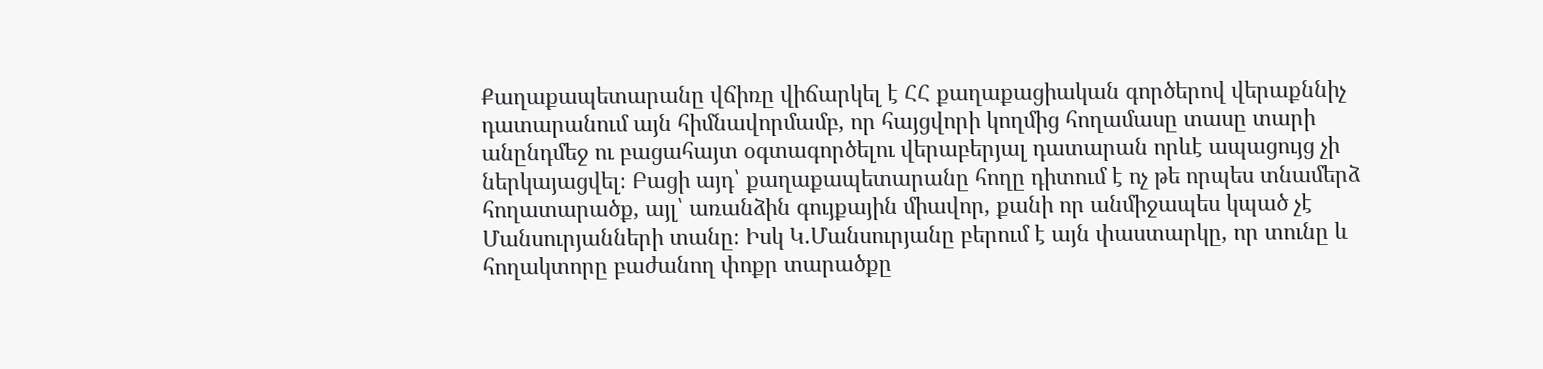Քաղաքապետարանը վճիռը վիճարկել է ՀՀ քաղաքացիական գործերով վերաքննիչ դատարանում այն հիմնավորմամբ, որ հայցվորի կողմից հողամասը տասը տարի անընդմեջ ու բացահայտ օգտագործելու վերաբերյալ դատարան որևէ ապացույց չի ներկայացվել։ Բացի այդ՝ քաղաքապետարանը հողը դիտում է ոչ թե որպես տնամերձ հողատարածք, այլ՝ առանձին գույքային միավոր, քանի որ անմիջապես կպած չէ Մանսուրյանների տանը։ Իսկ Կ.Մանսուրյանը բերում է այն փաստարկը, որ տունը և հողակտորը բաժանող փոքր տարածքը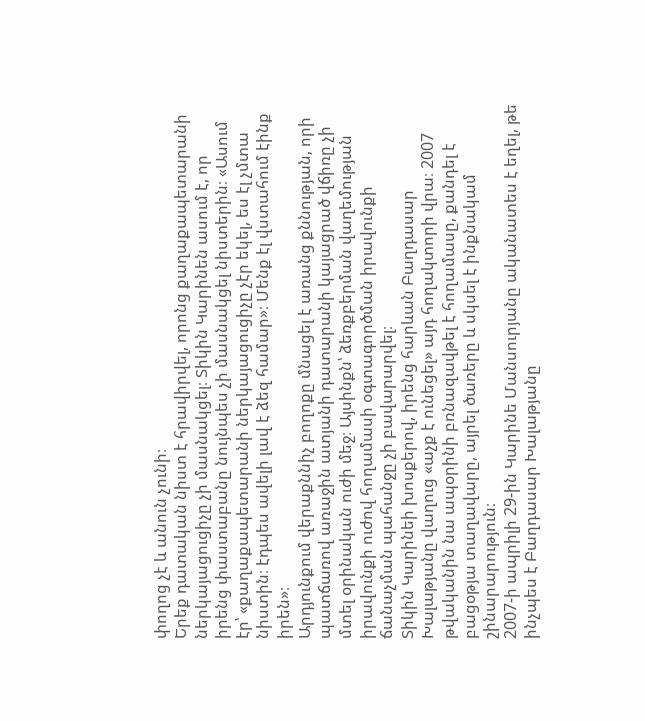փողոց չէ և անուն չունի։
Երեք դատական նիստ է հրավիրվել, որոնց քաղաքապետարանի ներկայացուցիչը չի մասնակցել։ Տիկին Կարինեն ասում է, որ իրենց փաստաբանը նույնպես չի մասնակցել նիստերին։ «Ասում էր՝ «քաղաքապետարանի ներկայացուցիչը չէր եկել, ես էլ չմտա նիստին։ էդպես ավելի լավ է ձեզ համար»։ Մենք էլ վստահում էինք իրեն»։
Արդյունքում վերաքննիչ բողոքը մնացել է առանց քննության, որի պատճառով առաջին ատյանի դատարանի կայացրած վճիռը չի մտել օրինական ուժի մեջ։ Այսինքն՝ ձեռքբերման վաղեմության իրավունքի ուժով հողամասի օգտագործման իրավունքի ճանաչման պահանջը չի բավարարվել։
Տիկին Կարինեի խոսքերով, իրենց հարևան Բաղդասար Խալաթյանը վաղուց «աչք է ունեցել» այդ հողակտորի վրա։ 2007 թվականին նա ապօրինի բռնազավթել է հողամասը, քանդել է բացօթյա տաղավարը, այրել ծառերը և սկսել է ինքնակամ շինարարություն։
2007-ի ապրիլի 29-ին Կարինե Մանսուրյանը ականատես է եղել, թե ինչպես է Բաղդասար Խալաթյանը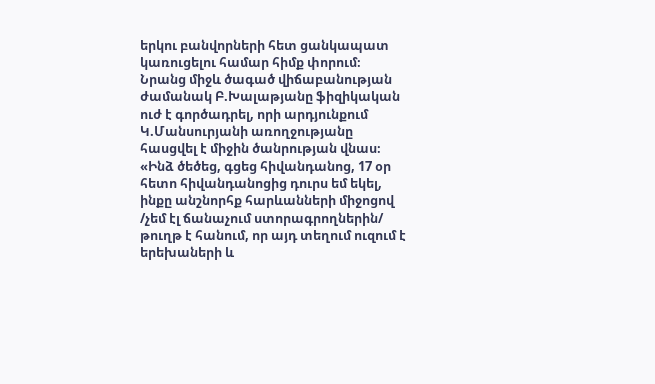երկու բանվորների հետ ցանկապատ կառուցելու համար հիմք փորում։ Նրանց միջև ծագած վիճաբանության ժամանակ Բ.Խալաթյանը ֆիզիկական ուժ է գործադրել, որի արդյունքում Կ.Մանսուրյանի առողջությանը հասցվել է միջին ծանրության վնաս։ «Ինձ ծեծեց, գցեց հիվանդանոց, 17 օր հետո հիվանդանոցից դուրս եմ եկել, ինքը անշնորհք հարևանների միջոցով /չեմ էլ ճանաչում ստորագրողներին/ թուղթ է հանում, որ այդ տեղում ուզում է երեխաների և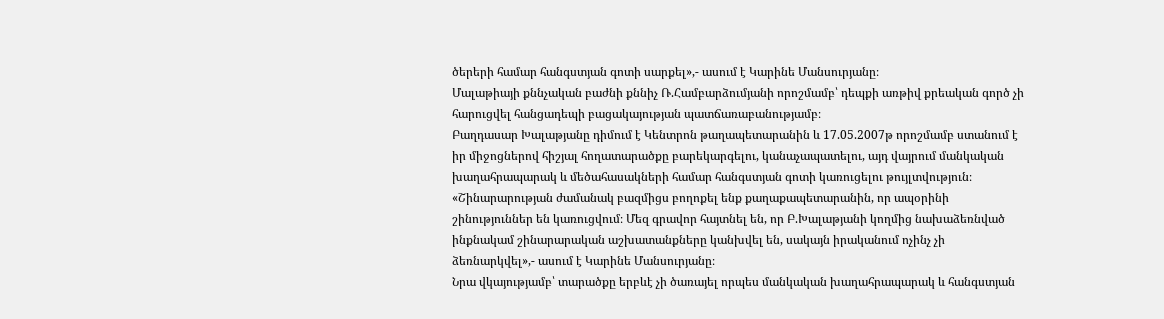ծերերի համար հանգստյան գոտի սարքել»,- ասում է Կարինե Մանսուրյանը։
Մալաթիայի քննչական բաժնի քննիչ Ռ.Համբարձումյանի որոշմամբ՝ դեպքի առթիվ քրեական գործ չի հարուցվել հանցադեպի բացակայության պատճառաբանությամբ։
Բաղդասար Խալաթյանը դիմում է Կենտրոն թաղապետարանին և 17.05.2007թ որոշմամբ ստանում է իր միջոցներով հիշյալ հողատարածքը բարեկարգելու, կանաչապատելու, այդ վայրում մանկական խաղահրապարակ և մեծահասակների համար հանգստյան գոտի կառուցելու թույլտվություն։
«Շինարարության ժամանակ բազմիցս բողոքել ենք քաղաքապետարանին, որ ապօրինի շինություններ են կառուցվում։ Մեզ գրավոր հայտնել են, որ Բ.Խալաթյանի կողմից նախաձեռնված ինքնակամ շինարարական աշխատանքները կանխվել են, սակայն իրականում ոչինչ չի ձեռնարկվել»,- ասում է Կարինե Մանսուրյանը։
Նրա վկայությամբ՝ տարածքը երբևէ չի ծառայել որպես մանկական խաղահրապարակ և հանգստյան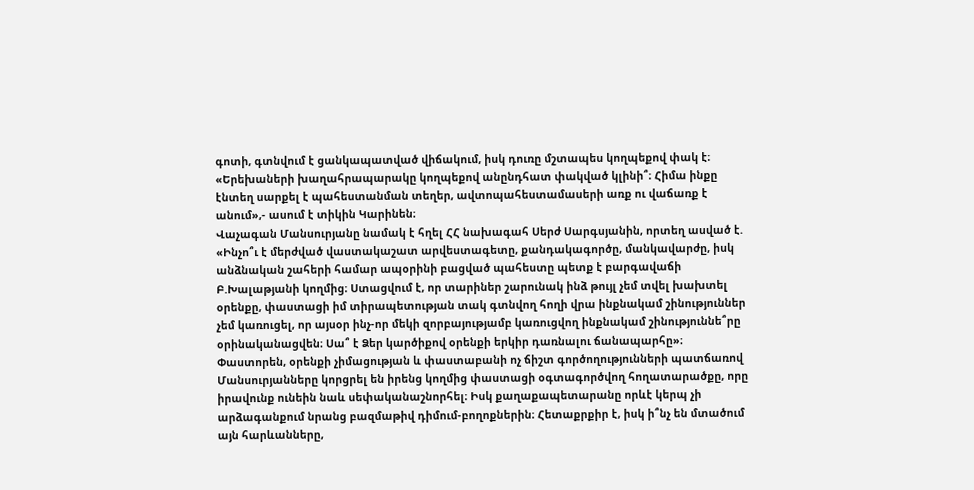գոտի, գտնվում է ցանկապատված վիճակում, իսկ դուռը մշտապես կողպեքով փակ է։ «Երեխաների խաղահրապարակը կողպեքով անընդհատ փակված կլինի՞։ Հիմա ինքը էնտեղ սարքել է պահեստանման տեղեր, ավտոպահեստամասերի առք ու վաճառք է անում»,- ասում է տիկին Կարինեն։
Վաչագան Մանսուրյանը նամակ է հղել ՀՀ նախագահ Սերժ Սարգսյանին, որտեղ ասված է. «Ինչո՞ւ է մերժված վաստակաշատ արվեստագետը, քանդակագործը, մանկավարժը, իսկ անձնական շահերի համար ապօրինի բացված պահեստը պետք է բարգավաճի Բ.Խալաթյանի կողմից։ Ստացվում է, որ տարիներ շարունակ ինձ թույլ չեմ տվել խախտել օրենքը, փաստացի իմ տիրապետության տակ գտնվող հողի վրա ինքնակամ շինություններ չեմ կառուցել, որ այսօր ինչ-որ մեկի զորբայությամբ կառուցվող ինքնակամ շինություննե՞րը օրինականացվեն։ Սա՞ է Ձեր կարծիքով օրենքի երկիր դառնալու ճանապարհը»։
Փաստորեն, օրենքի չիմացության և փաստաբանի ոչ ճիշտ գործողությունների պատճառով Մանսուրյանները կորցրել են իրենց կողմից փաստացի օգտագործվող հողատարածքը, որը իրավունք ունեին նաև սեփականաշնորհել։ Իսկ քաղաքապետարանը որևէ կերպ չի արձագանքում նրանց բազմաթիվ դիմում-բողոքներին։ Հետաքրքիր է, իսկ ի՞նչ են մտածում այն հարևանները,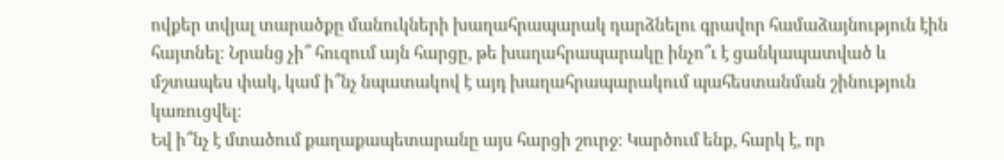ովքեր տվյալ տարածքը մանուկների խաղահրապարակ դարձնելու գրավոր համաձայնություն էին հայտնել։ Նրանց չի՞ հուզում այն հարցը, թե խաղահրապարակը ինչո՞ւ է ցանկապատված և մշտապես փակ, կամ ի՞նչ նպատակով է այդ խաղահրապարակում պահեստանման շինություն կառուցվել։
Եվ ի՞նչ է մտածում քաղաքապետարանը այս հարցի շուրջ։ Կարծում ենք, հարկ է, որ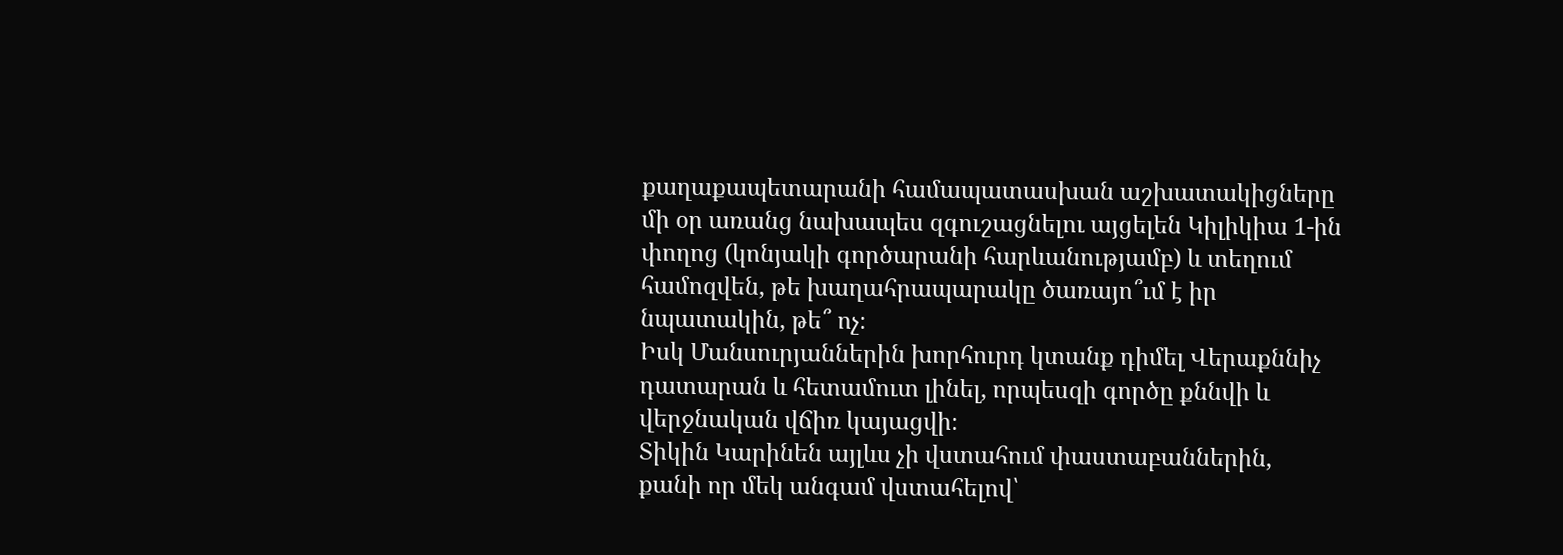քաղաքապետարանի համապատասխան աշխատակիցները մի օր առանց նախապես զգուշացնելու այցելեն Կիլիկիա 1-ին փողոց (կոնյակի գործարանի հարևանությամբ) և տեղում համոզվեն, թե խաղահրապարակը ծառայո՞ւմ է իր նպատակին, թե՞ ոչ։
Իսկ Մանսուրյաններին խորհուրդ կտանք դիմել Վերաքննիչ դատարան և հետամուտ լինել, որպեսզի գործը քննվի և վերջնական վճիռ կայացվի։
Տիկին Կարինեն այլևս չի վստահում փաստաբաններին, քանի որ մեկ անգամ վստահելով՝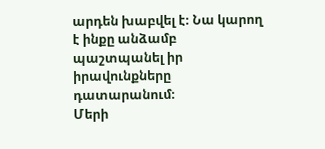արդեն խաբվել է։ Նա կարող է ինքը անձամբ պաշտպանել իր իրավունքները դատարանում։
Մերի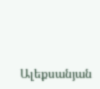Ալեքսանյան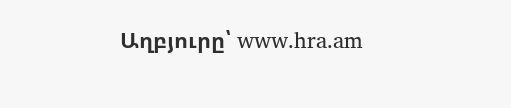Աղբյուրը՝ www.hra.am